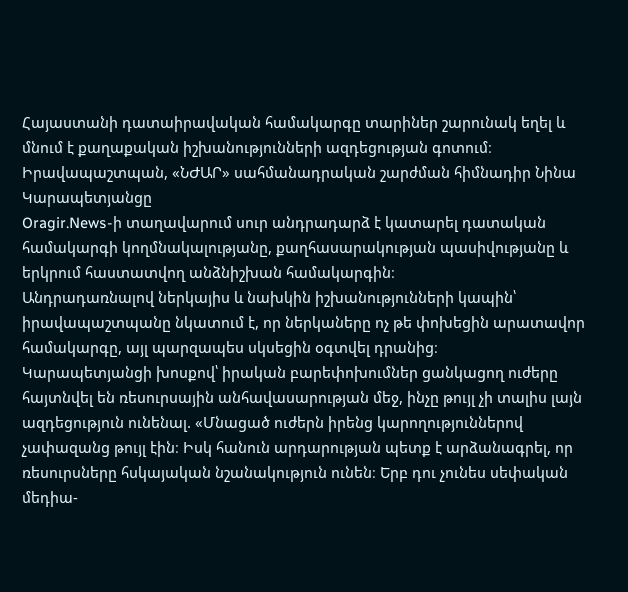Հայաստանի դատաիրավական համակարգը տարիներ շարունակ եղել և մնում է քաղաքական իշխանությունների ազդեցության գոտում։
Իրավապաշտպան, «ՆԺԱՐ» սահմանադրական շարժման հիմնադիր Նինա Կարապետյանցը
Oragir.News-ի տաղավարում սուր անդրադարձ է կատարել դատական համակարգի կողմնակալությանը, քաղհասարակության պասիվությանը և երկրում հաստատվող անձնիշխան համակարգին։
Անդրադառնալով ներկայիս և նախկին իշխանությունների կապին՝ իրավապաշտպանը նկատում է, որ ներկաները ոչ թե փոխեցին արատավոր համակարգը, այլ պարզապես սկսեցին օգտվել դրանից։
Կարապետյանցի խոսքով՝ իրական բարեփոխումներ ցանկացող ուժերը հայտնվել են ռեսուրսային անհավասարության մեջ, ինչը թույլ չի տալիս լայն ազդեցություն ունենալ. «Մնացած ուժերն իրենց կարողություններով չափազանց թույլ էին։ Իսկ հանուն արդարության պետք է արձանագրել, որ ռեսուրսները հսկայական նշանակություն ունեն։ Երբ դու չունես սեփական մեդիա-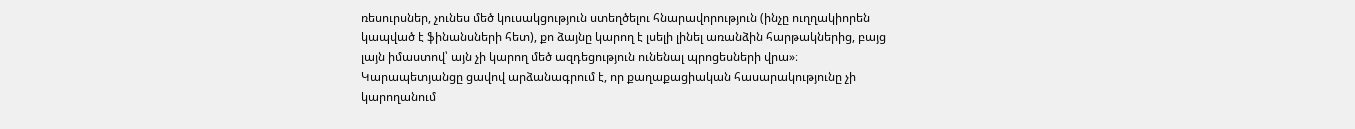ռեսուրսներ, չունես մեծ կուսակցություն ստեղծելու հնարավորություն (ինչը ուղղակիորեն կապված է ֆինանսների հետ), քո ձայնը կարող է լսելի լինել առանձին հարթակներից, բայց լայն իմաստով՝ այն չի կարող մեծ ազդեցություն ունենալ պրոցեսների վրա»։
Կարապետյանցը ցավով արձանագրում է, որ քաղաքացիական հասարակությունը չի կարողանում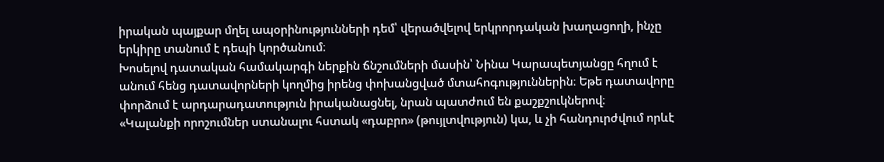իրական պայքար մղել ապօրինությունների դեմ՝ վերածվելով երկրորդական խաղացողի, ինչը երկիրը տանում է դեպի կործանում։
Խոսելով դատական համակարգի ներքին ճնշումների մասին՝ Նինա Կարապետյանցը հղում է անում հենց դատավորների կողմից իրենց փոխանցված մտահոգություններին։ Եթե դատավորը փորձում է արդարադատություն իրականացնել, նրան պատժում են քաշքշուկներով։
«Կալանքի որոշումներ ստանալու հստակ «դաբրո» (թույլտվություն) կա, և չի հանդուրժվում որևէ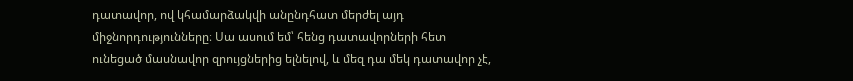դատավոր, ով կհամարձակվի անընդհատ մերժել այդ միջնորդությունները։ Սա ասում եմ՝ հենց դատավորների հետ ունեցած մասնավոր զրույցներից ելնելով, և մեզ դա մեկ դատավոր չէ,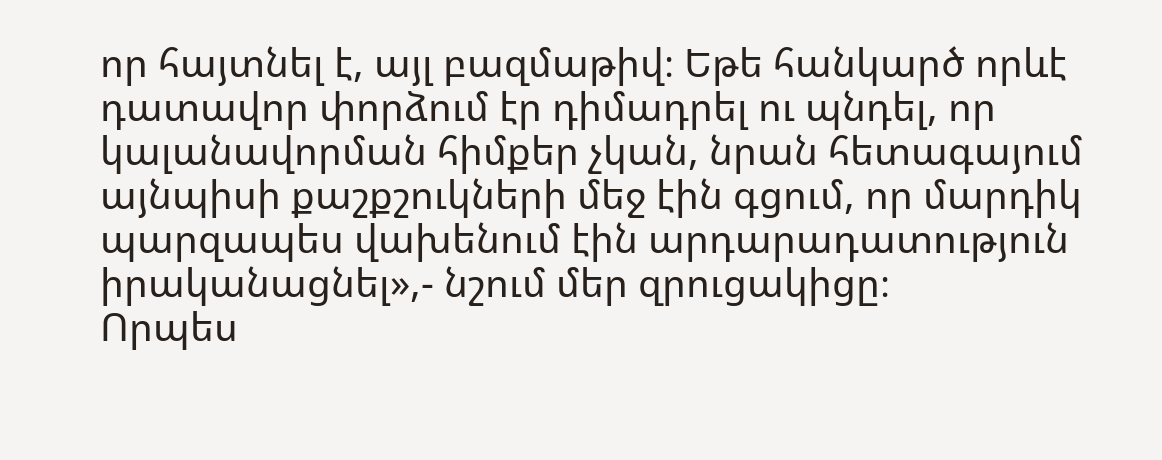որ հայտնել է, այլ բազմաթիվ։ Եթե հանկարծ որևէ դատավոր փորձում էր դիմադրել ու պնդել, որ կալանավորման հիմքեր չկան, նրան հետագայում այնպիսի քաշքշուկների մեջ էին գցում, որ մարդիկ պարզապես վախենում էին արդարադատություն իրականացնել»,- նշում մեր զրուցակիցը։
Որպես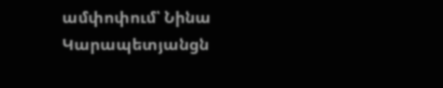ամփոփում՝ Նինա Կարապետյանցն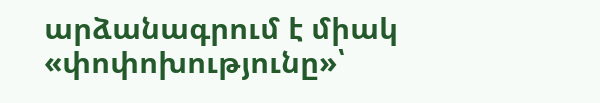արձանագրում է միակ «փոփոխությունը»՝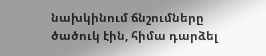նախկինում ճնշումները ծածուկ էին, հիմա դարձել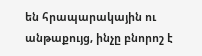են հրապարակային ու անթաքույց, ինչը բնորոշ է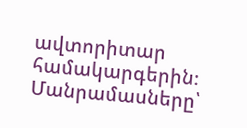ավտորիտար համակարգերին։
Մանրամասները՝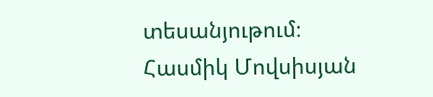տեսանյութում։
Հասմիկ Մովսիսյան